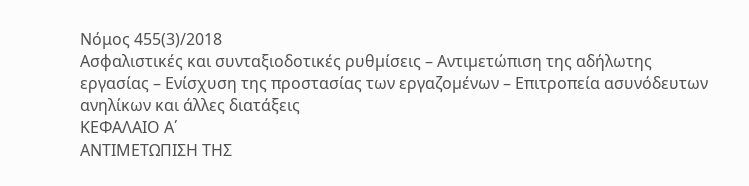Νόμος 455(3)/2018
Ασφαλιστικές και συνταξιοδοτικές ρυθµίσεις – Αντιµετώπιση της αδήλωτης εργασίας – Ενίσχυση της προστασίας των εργαζοµένων – Επιτροπεία ασυνόδευτων ανηλίκων και άλλες διατάξεις
ΚΕΦΑΛΑΙΟ Α΄
ΑΝΤΙΜΕΤΩΠΙΣΗ ΤΗΣ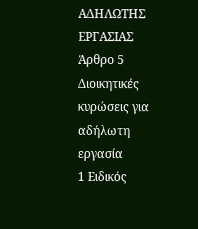ΑΔΗΛΩΤΗΣ ΕΡΓΑΣΙΑΣ
Άρθρο 5
Διοικητικές κυρώσεις για αδήλωτη εργασία
1 Ειδικός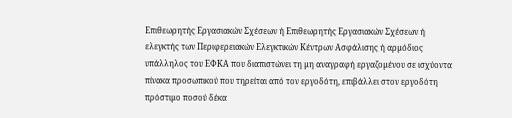Επιθεωρητής Εργασιακών Σχέσεων ή Επιθεωρητής Εργασιακών Σχέσεων ή ελεγκτής των Περιφερειακών Ελεγκτικών Κέντρων Ασφάλισης ή αρµόδιος υπάλληλος του ΕΦΚΑ που διαπιστώνει τη µη αναγραφή εργαζοµένου σε ισχύοντα πίνακα προσωπικού που τηρείται από τον εργοδότη, επιβάλλει στον εργοδότη πρόστιµο ποσού δέκα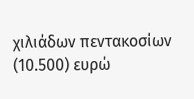χιλιάδων πεντακοσίων (10.500) ευρώ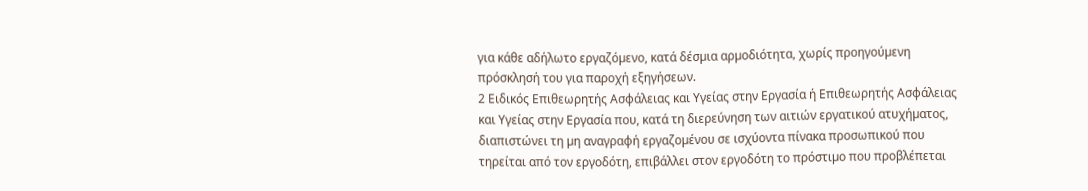για κάθε αδήλωτο εργαζόµενο, κατά δέσµια αρµοδιότητα, χωρίς προηγούµενη πρόσκλησή του για παροχή εξηγήσεων.
2 Ειδικός Επιθεωρητής Ασφάλειας και Υγείας στην Εργασία ή Επιθεωρητής Ασφάλειας και Υγείας στην Εργασία που, κατά τη διερεύνηση των αιτιών εργατικού ατυχήµατος, διαπιστώνει τη µη αναγραφή εργαζοµένου σε ισχύοντα πίνακα προσωπικού που τηρείται από τον εργοδότη, επιβάλλει στον εργοδότη το πρόστιµο που προβλέπεται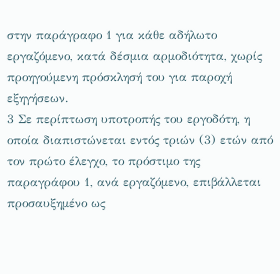στην παράγραφο 1 για κάθε αδήλωτο εργαζόµενο, κατά δέσµια αρµοδιότητα, χωρίς προηγούµενη πρόσκλησή του για παροχή εξηγήσεων.
3 Σε περίπτωση υποτροπής του εργοδότη, η οποία διαπιστώνεται εντός τριών (3) ετών από τον πρώτο έλεγχο, το πρόστιµο της παραγράφου 1, ανά εργαζόµενο, επιβάλλεται προσαυξηµένο ως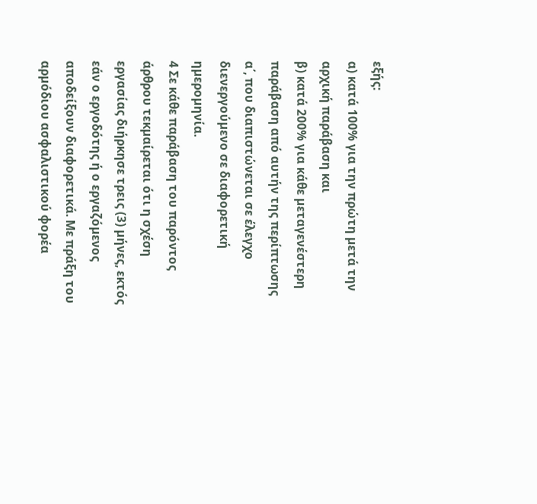εξής:
α) κατά 100% για την πρώτη µετά την αρχική παράβαση και
β) κατά 200% για κάθε µεταγενέστερη παράβαση από αυτήν της περίπτωσης α΄, που διαπιστώνεται σε έλεγχο διενεργούµενο σε διαφορετική ηµεροµηνία.
4 Σε κάθε παράβαση του παρόντος άρθρου τεκµαίρεται ότι η σχέση εργασίας διήρκησε τρεις (3) µήνες, εκτός εάν ο εργοδότης ή ο εργαζόµενος αποδείξουν διαφορετικά. Με πράξη του αρµόδιου ασφαλιστικού φορέα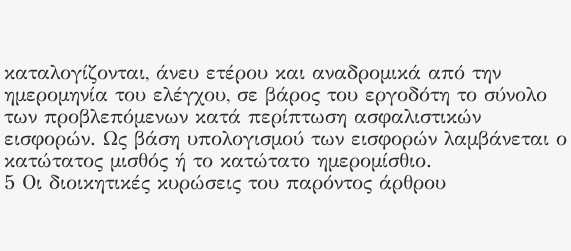καταλογίζονται, άνευ ετέρου και αναδροµικά από την ηµεροµηνία του ελέγχου, σε βάρος του εργοδότη το σύνολο των προβλεπόµενων κατά περίπτωση ασφαλιστικών εισφορών. Ως βάση υπολογισµού των εισφορών λαµβάνεται ο κατώτατος µισθός ή το κατώτατο ηµεροµίσθιο.
5 Οι διοικητικές κυρώσεις του παρόντος άρθρου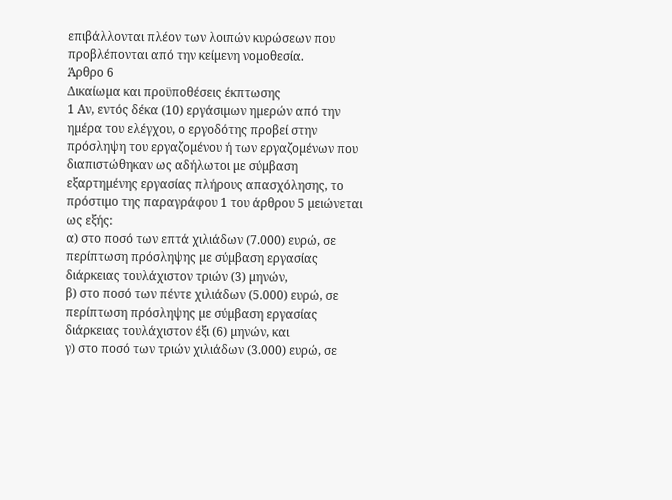επιβάλλονται πλέον των λοιπών κυρώσεων που προβλέπονται από την κείµενη νοµοθεσία.
Άρθρο 6
Δικαίωµα και προϋποθέσεις έκπτωσης
1 Αν, εντός δέκα (10) εργάσιµων ηµερών από την ηµέρα του ελέγχου, ο εργοδότης προβεί στην πρόσληψη του εργαζοµένου ή των εργαζοµένων που διαπιστώθηκαν ως αδήλωτοι µε σύµβαση εξαρτηµένης εργασίας πλήρους απασχόλησης, το πρόστιµο της παραγράφου 1 του άρθρου 5 µειώνεται ως εξής:
α) στο ποσό των επτά χιλιάδων (7.000) ευρώ, σε περίπτωση πρόσληψης µε σύµβαση εργασίας διάρκειας τουλάχιστον τριών (3) µηνών,
β) στο ποσό των πέντε χιλιάδων (5.000) ευρώ, σε περίπτωση πρόσληψης µε σύµβαση εργασίας διάρκειας τουλάχιστον έξι (6) µηνών, και
γ) στο ποσό των τριών χιλιάδων (3.000) ευρώ, σε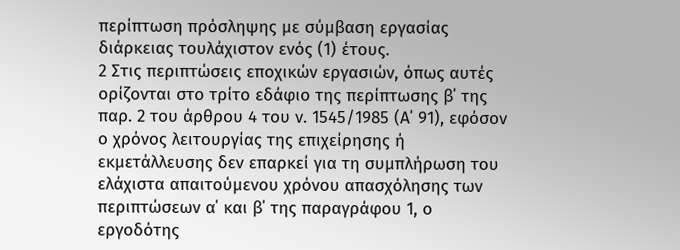περίπτωση πρόσληψης µε σύµβαση εργασίας διάρκειας τουλάχιστον ενός (1) έτους.
2 Στις περιπτώσεις εποχικών εργασιών, όπως αυτές ορίζονται στο τρίτο εδάφιο της περίπτωσης β΄ της παρ. 2 του άρθρου 4 του ν. 1545/1985 (Α΄ 91), εφόσον ο χρόνος λειτουργίας της επιχείρησης ή εκµετάλλευσης δεν επαρκεί για τη συµπλήρωση του ελάχιστα απαιτούµενου χρόνου απασχόλησης των περιπτώσεων α΄ και β΄ της παραγράφου 1, ο εργοδότης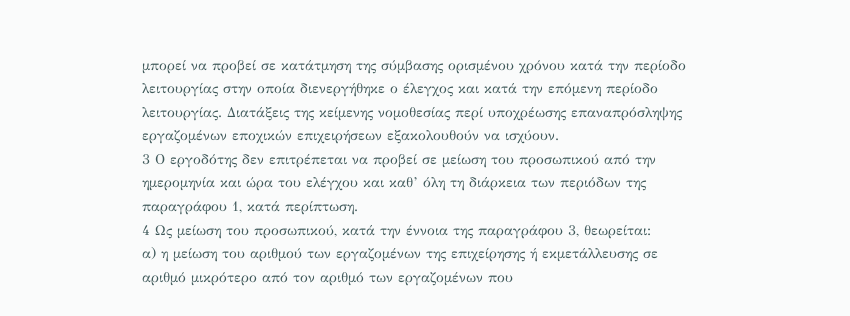µπορεί να προβεί σε κατάτµηση της σύµβασης ορισµένου χρόνου κατά την περίοδο λειτουργίας στην οποία διενεργήθηκε ο έλεγχος και κατά την επόµενη περίοδο λειτουργίας. Διατάξεις της κείµενης νοµοθεσίας περί υποχρέωσης επαναπρόσληψης εργαζοµένων εποχικών επιχειρήσεων εξακολουθούν να ισχύουν.
3 Ο εργοδότης δεν επιτρέπεται να προβεί σε µείωση του προσωπικού από την ηµεροµηνία και ώρα του ελέγχου και καθ’ όλη τη διάρκεια των περιόδων της παραγράφου 1, κατά περίπτωση.
4 Ως µείωση του προσωπικού, κατά την έννοια της παραγράφου 3, θεωρείται:
α) η µείωση του αριθµού των εργαζοµένων της επιχείρησης ή εκµετάλλευσης σε αριθµό µικρότερο από τον αριθµό των εργαζοµένων που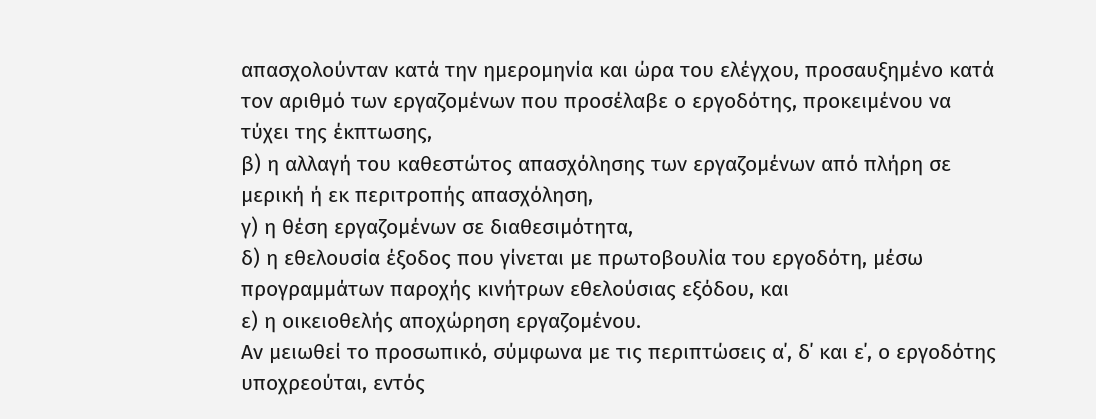απασχολούνταν κατά την ηµεροµηνία και ώρα του ελέγχου, προσαυξηµένο κατά τον αριθµό των εργαζοµένων που προσέλαβε ο εργοδότης, προκειµένου να τύχει της έκπτωσης,
β) η αλλαγή του καθεστώτος απασχόλησης των εργαζοµένων από πλήρη σε µερική ή εκ περιτροπής απασχόληση,
γ) η θέση εργαζοµένων σε διαθεσιµότητα,
δ) η εθελουσία έξοδος που γίνεται µε πρωτοβουλία του εργοδότη, µέσω προγραµµάτων παροχής κινήτρων εθελούσιας εξόδου, και
ε) η οικειοθελής αποχώρηση εργαζοµένου.
Αν µειωθεί το προσωπικό, σύµφωνα µε τις περιπτώσεις α΄, δ΄ και ε΄, ο εργοδότης υποχρεούται, εντός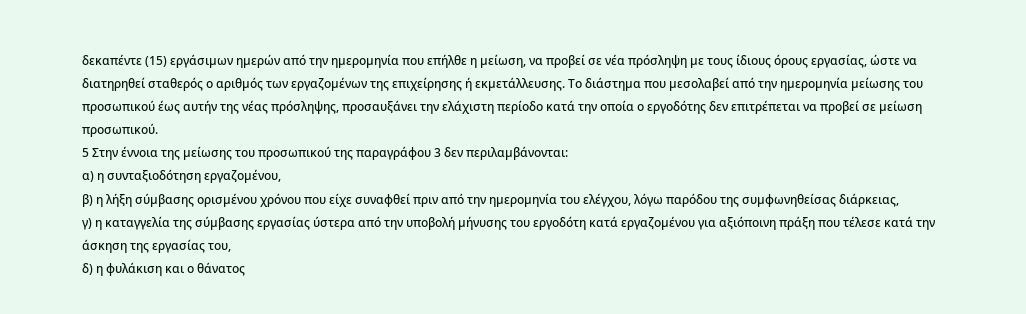δεκαπέντε (15) εργάσιµων ηµερών από την ηµεροµηνία που επήλθε η µείωση, να προβεί σε νέα πρόσληψη µε τους ίδιους όρους εργασίας, ώστε να διατηρηθεί σταθερός ο αριθµός των εργαζοµένων της επιχείρησης ή εκµετάλλευσης. Το διάστηµα που µεσολαβεί από την ηµεροµηνία µείωσης του προσωπικού έως αυτήν της νέας πρόσληψης, προσαυξάνει την ελάχιστη περίοδο κατά την οποία ο εργοδότης δεν επιτρέπεται να προβεί σε µείωση προσωπικού.
5 Στην έννοια της µείωσης του προσωπικού της παραγράφου 3 δεν περιλαµβάνονται:
α) η συνταξιοδότηση εργαζοµένου,
β) η λήξη σύµβασης ορισµένου χρόνου που είχε συναφθεί πριν από την ηµεροµηνία του ελέγχου, λόγω παρόδου της συµφωνηθείσας διάρκειας,
γ) η καταγγελία της σύµβασης εργασίας ύστερα από την υποβολή µήνυσης του εργοδότη κατά εργαζοµένου για αξιόποινη πράξη που τέλεσε κατά την άσκηση της εργασίας του,
δ) η φυλάκιση και ο θάνατος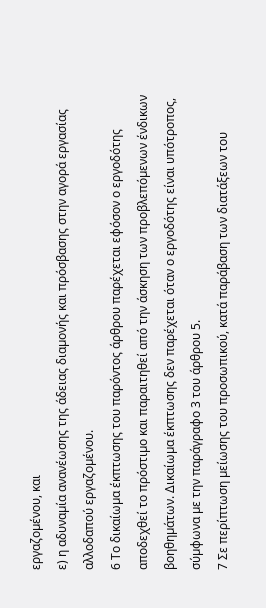εργαζοµένου, και
ε) η αδυναµία ανανέωσης της άδειας διαµονής και πρόσβασης στην αγορά εργασίας αλλοδαπού εργαζοµένου.
6 Το δικαίωµα έκπτωσης του παρόντος άρθρου παρέχεται εφόσον ο εργοδότης αποδεχθεί το πρόστιµο και παραιτηθεί από την άσκηση των προβλεπόµενων ένδικων βοηθηµάτων. Δικαίωµα έκπτωσης δεν παρέχεται όταν ο εργοδότης είναι υπότροπος, σύµφωνα µε την παράγραφο 3 του άρθρου 5.
7 Σε περίπτωση µείωσης του προσωπικού, κατά παράβαση των διατάξεων του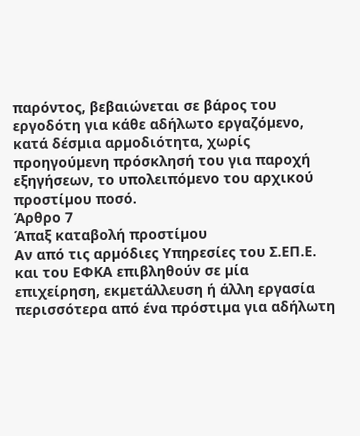παρόντος, βεβαιώνεται σε βάρος του εργοδότη για κάθε αδήλωτο εργαζόµενο, κατά δέσµια αρµοδιότητα, χωρίς προηγούµενη πρόσκλησή του για παροχή εξηγήσεων, το υπολειπόµενο του αρχικού προστίµου ποσό.
Άρθρο 7
Άπαξ καταβολή προστίµου
Αν από τις αρµόδιες Υπηρεσίες του Σ.ΕΠ.Ε. και του ΕΦΚΑ επιβληθούν σε µία επιχείρηση, εκµετάλλευση ή άλλη εργασία περισσότερα από ένα πρόστιµα για αδήλωτη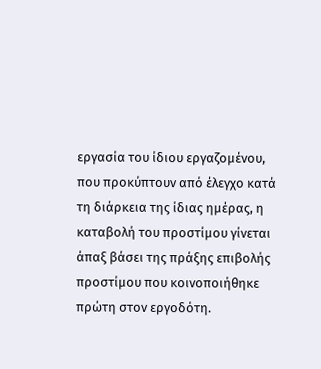εργασία του ίδιου εργαζοµένου, που προκύπτουν από έλεγχο κατά τη διάρκεια της ίδιας ηµέρας, η καταβολή του προστίµου γίνεται άπαξ βάσει της πράξης επιβολής προστίµου που κοινοποιήθηκε πρώτη στον εργοδότη.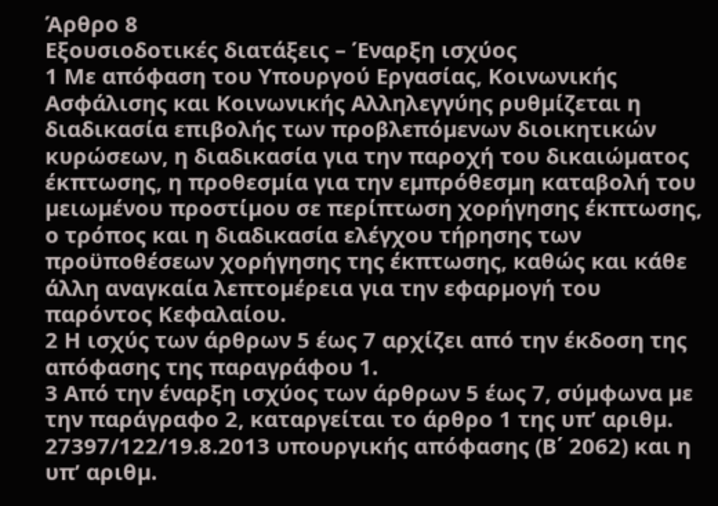Άρθρο 8
Εξουσιοδοτικές διατάξεις – Έναρξη ισχύος
1 Με απόφαση του Υπουργού Εργασίας, Κοινωνικής Ασφάλισης και Κοινωνικής Αλληλεγγύης ρυθµίζεται η διαδικασία επιβολής των προβλεπόµενων διοικητικών κυρώσεων, η διαδικασία για την παροχή του δικαιώµατος έκπτωσης, η προθεσµία για την εµπρόθεσµη καταβολή του µειωµένου προστίµου σε περίπτωση χορήγησης έκπτωσης, ο τρόπος και η διαδικασία ελέγχου τήρησης των προϋποθέσεων χορήγησης της έκπτωσης, καθώς και κάθε άλλη αναγκαία λεπτοµέρεια για την εφαρµογή του παρόντος Κεφαλαίου.
2 Η ισχύς των άρθρων 5 έως 7 αρχίζει από την έκδοση της απόφασης της παραγράφου 1.
3 Από την έναρξη ισχύος των άρθρων 5 έως 7, σύµφωνα µε την παράγραφο 2, καταργείται το άρθρο 1 της υπ’ αριθµ. 27397/122/19.8.2013 υπουργικής απόφασης (Β΄ 2062) και η υπ’ αριθµ.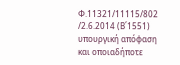Φ.11321/11115/802 /2.6.2014 (Β΄1551) υπουργική απόφαση και οποιαδήποτε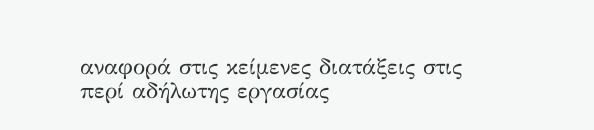αναφορά στις κείµενες διατάξεις στις περί αδήλωτης εργασίας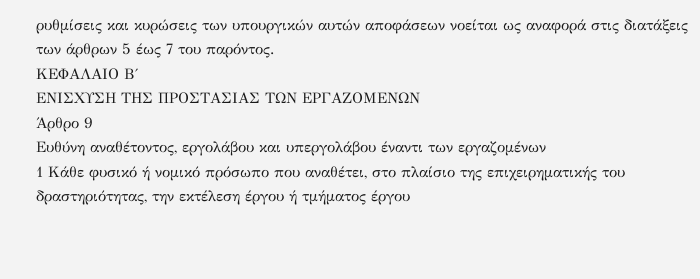ρυθµίσεις και κυρώσεις των υπουργικών αυτών αποφάσεων νοείται ως αναφορά στις διατάξεις των άρθρων 5 έως 7 του παρόντος.
ΚΕΦΑΛΑΙΟ Β΄
ΕΝΙΣΧΥΣΗ ΤΗΣ ΠΡΟΣΤΑΣΙΑΣ ΤΩΝ ΕΡΓΑΖΟΜΕΝΩΝ
Άρθρο 9
Ευθύνη αναθέτοντος, εργολάβου και υπεργολάβου έναντι των εργαζοµένων
1 Κάθε φυσικό ή νοµικό πρόσωπο που αναθέτει, στο πλαίσιο της επιχειρηµατικής του δραστηριότητας, την εκτέλεση έργου ή τµήµατος έργου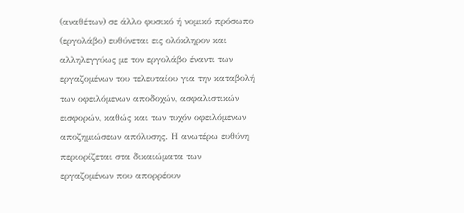(αναθέτων) σε άλλο φυσικό ή νοµικό πρόσωπο (εργολάβο) ευθύνεται εις ολόκληρον και αλληλεγγύως µε τον εργολάβο έναντι των εργαζοµένων του τελευταίου για την καταβολή των οφειλόµενων αποδοχών, ασφαλιστικών εισφορών, καθώς και των τυχόν οφειλόµενων αποζηµιώσεων απόλυσης. Η ανωτέρω ευθύνη περιορίζεται στα δικαιώµατα των εργαζοµένων που απορρέουν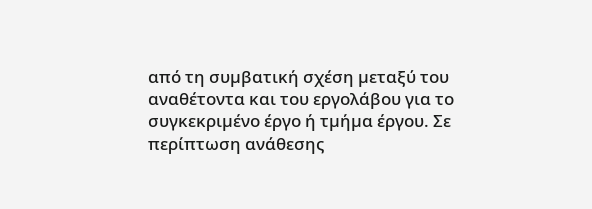από τη συµβατική σχέση µεταξύ του αναθέτοντα και του εργολάβου για το συγκεκριµένο έργο ή τµήµα έργου. Σε περίπτωση ανάθεσης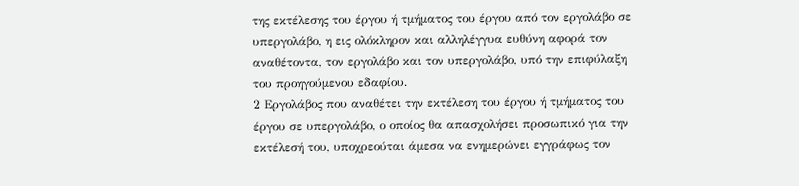της εκτέλεσης του έργου ή τµήµατος του έργου από τον εργολάβο σε υπεργολάβο, η εις ολόκληρον και αλληλέγγυα ευθύνη αφορά τον αναθέτοντα, τον εργολάβο και τον υπεργολάβο, υπό την επιφύλαξη του προηγούµενου εδαφίου.
2 Εργολάβος που αναθέτει την εκτέλεση του έργου ή τµήµατος του έργου σε υπεργολάβο, ο οποίος θα απασχολήσει προσωπικό για την εκτέλεσή του, υποχρεούται άµεσα να ενηµερώνει εγγράφως τον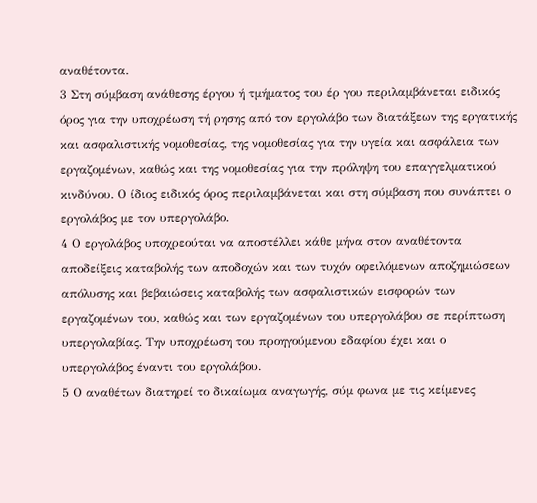αναθέτοντα.
3 Στη σύµβαση ανάθεσης έργου ή τµήµατος του έρ γου περιλαµβάνεται ειδικός όρος για την υποχρέωση τή ρησης από τον εργολάβο των διατάξεων της εργατικής και ασφαλιστικής νοµοθεσίας, της νοµοθεσίας για την υγεία και ασφάλεια των εργαζοµένων, καθώς και της νοµοθεσίας για την πρόληψη του επαγγελµατικού κινδύνου. Ο ίδιος ειδικός όρος περιλαµβάνεται και στη σύµβαση που συνάπτει ο εργολάβος µε τον υπεργολάβο.
4 Ο εργολάβος υποχρεούται να αποστέλλει κάθε µήνα στον αναθέτοντα αποδείξεις καταβολής των αποδοχών και των τυχόν οφειλόµενων αποζηµιώσεων απόλυσης και βεβαιώσεις καταβολής των ασφαλιστικών εισφορών των εργαζοµένων του, καθώς και των εργαζοµένων του υπεργολάβου σε περίπτωση υπεργολαβίας. Την υποχρέωση του προηγούµενου εδαφίου έχει και ο υπεργολάβος έναντι του εργολάβου.
5 Ο αναθέτων διατηρεί το δικαίωµα αναγωγής, σύµ φωνα µε τις κείµενες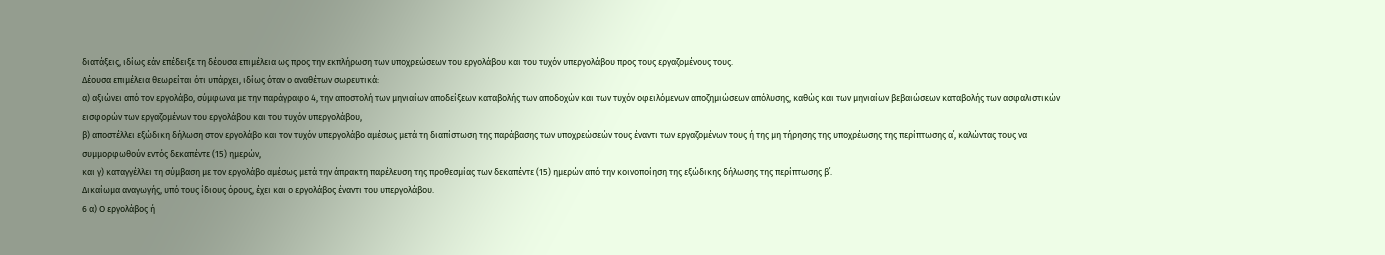διατάξεις, ιδίως εάν επέδειξε τη δέουσα επιµέλεια ως προς την εκπλήρωση των υποχρεώσεων του εργολάβου και του τυχόν υπεργολάβου προς τους εργαζοµένους τους.
Δέουσα επιµέλεια θεωρείται ότι υπάρχει, ιδίως όταν ο αναθέτων σωρευτικά:
α) αξιώνει από τον εργολάβο, σύµφωνα µε την παράγραφο 4, την αποστολή των µηνιαίων αποδείξεων καταβολής των αποδοχών και των τυχόν οφειλόµενων αποζηµιώσεων απόλυσης, καθώς και των µηνιαίων βεβαιώσεων καταβολής των ασφαλιστικών εισφορών των εργαζοµένων του εργολάβου και του τυχόν υπεργολάβου,
β) αποστέλλει εξώδικη δήλωση στον εργολάβο και τον τυχόν υπεργολάβο αµέσως µετά τη διαπίστωση της παράβασης των υποχρεώσεών τους έναντι των εργαζοµένων τους ή της µη τήρησης της υποχρέωσης της περίπτωσης α΄, καλώντας τους να συµµορφωθούν εντός δεκαπέντε (15) ηµερών,
και γ) καταγγέλλει τη σύµβαση µε τον εργολάβο αµέσως µετά την άπρακτη παρέλευση της προθεσµίας των δεκαπέντε (15) ηµερών από την κοινοποίηση της εξώδικης δήλωσης της περίπτωσης β΄.
Δικαίωµα αναγωγής, υπό τους ίδιους όρους, έχει και ο εργολάβος έναντι του υπεργολάβου.
6 α) Ο εργολάβος ή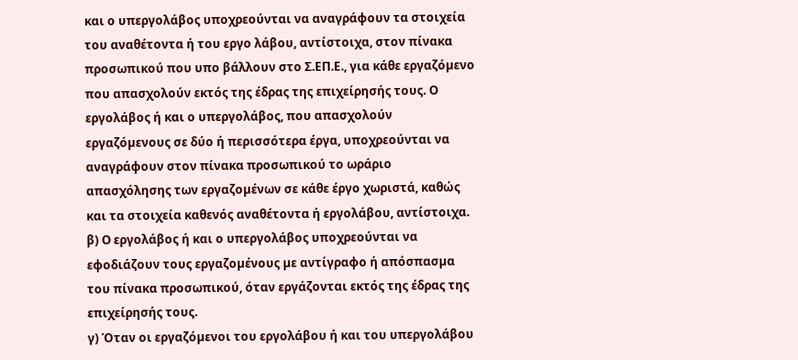και ο υπεργολάβος υποχρεούνται να αναγράφουν τα στοιχεία του αναθέτοντα ή του εργο λάβου, αντίστοιχα, στον πίνακα προσωπικού που υπο βάλλουν στο Σ.ΕΠ.Ε., για κάθε εργαζόµενο που απασχολούν εκτός της έδρας της επιχείρησής τους. Ο εργολάβος ή και ο υπεργολάβος, που απασχολούν εργαζόµενους σε δύο ή περισσότερα έργα, υποχρεούνται να αναγράφουν στον πίνακα προσωπικού το ωράριο απασχόλησης των εργαζοµένων σε κάθε έργο χωριστά, καθώς και τα στοιχεία καθενός αναθέτοντα ή εργολάβου, αντίστοιχα.
β) Ο εργολάβος ή και ο υπεργολάβος υποχρεούνται να εφοδιάζουν τους εργαζοµένους µε αντίγραφο ή απόσπασµα του πίνακα προσωπικού, όταν εργάζονται εκτός της έδρας της επιχείρησής τους.
γ) Όταν οι εργαζόµενοι του εργολάβου ή και του υπεργολάβου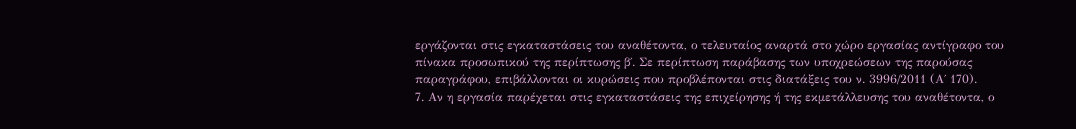εργάζονται στις εγκαταστάσεις του αναθέτοντα, ο τελευταίος αναρτά στο χώρο εργασίας αντίγραφο του πίνακα προσωπικού της περίπτωσης β΄. Σε περίπτωση παράβασης των υποχρεώσεων της παρούσας παραγράφου, επιβάλλονται οι κυρώσεις που προβλέπονται στις διατάξεις του ν. 3996/2011 (Α΄ 170).
7. Αν η εργασία παρέχεται στις εγκαταστάσεις της επιχείρησης ή της εκµετάλλευσης του αναθέτοντα, ο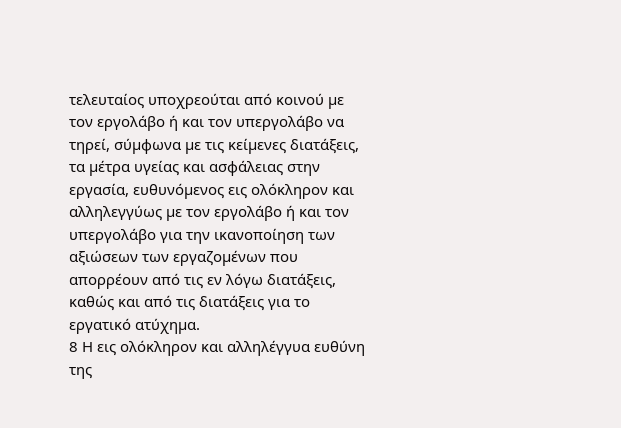τελευταίος υποχρεούται από κοινού µε τον εργολάβο ή και τον υπεργολάβο να τηρεί, σύµφωνα µε τις κείµενες διατάξεις, τα µέτρα υγείας και ασφάλειας στην εργασία, ευθυνόµενος εις ολόκληρον και αλληλεγγύως µε τον εργολάβο ή και τον υπεργολάβο για την ικανοποίηση των αξιώσεων των εργαζοµένων που απορρέουν από τις εν λόγω διατάξεις, καθώς και από τις διατάξεις για το εργατικό ατύχηµα.
8 Η εις ολόκληρον και αλληλέγγυα ευθύνη της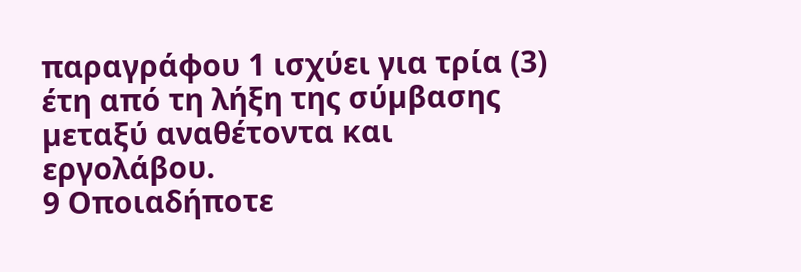παραγράφου 1 ισχύει για τρία (3) έτη από τη λήξη της σύµβασης µεταξύ αναθέτοντα και εργολάβου.
9 Οποιαδήποτε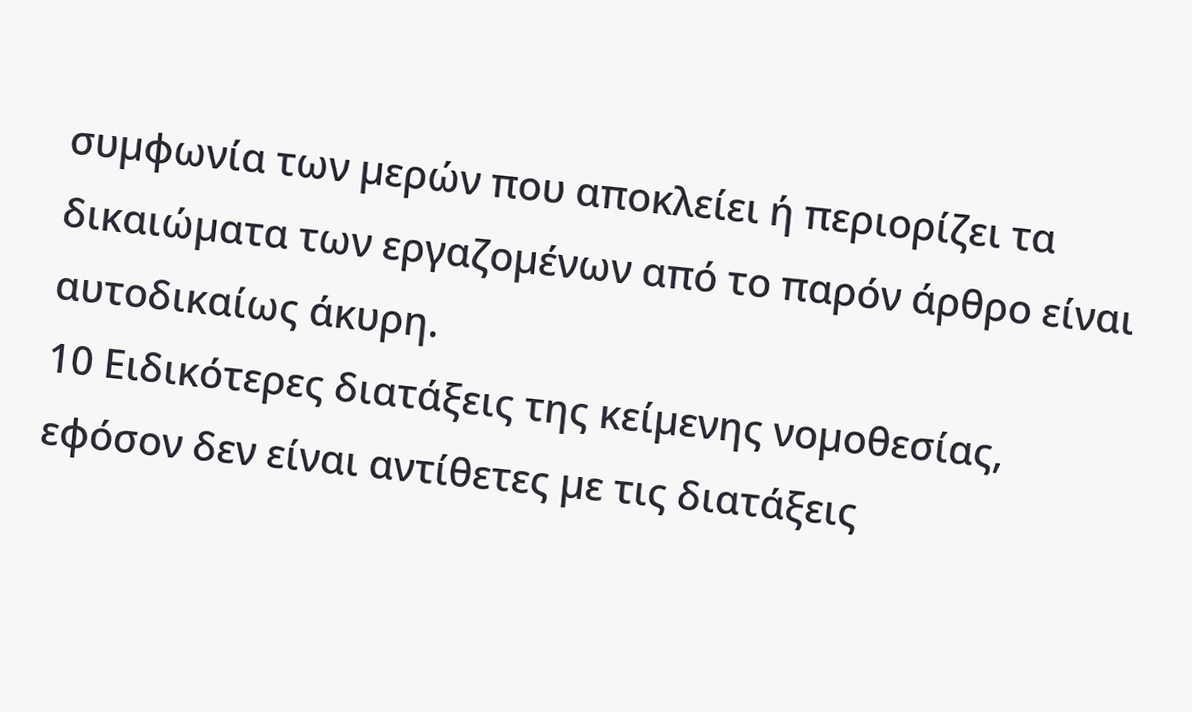συµφωνία των µερών που αποκλείει ή περιορίζει τα δικαιώµατα των εργαζοµένων από το παρόν άρθρο είναι αυτοδικαίως άκυρη.
10 Ειδικότερες διατάξεις της κείµενης νοµοθεσίας, εφόσον δεν είναι αντίθετες µε τις διατάξεις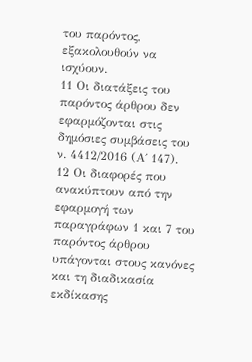του παρόντος, εξακολουθούν να ισχύουν.
11 Οι διατάξεις του παρόντος άρθρου δεν εφαρµόζονται στις δηµόσιες συµβάσεις του ν. 4412/2016 (Α΄ 147).
12 Οι διαφορές που ανακύπτουν από την εφαρµογή των παραγράφων 1 και 7 του παρόντος άρθρου υπάγονται στους κανόνες και τη διαδικασία εκδίκασης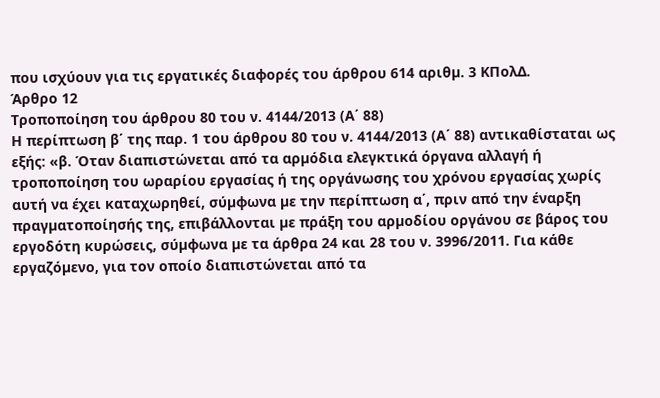που ισχύουν για τις εργατικές διαφορές του άρθρου 614 αριθµ. 3 ΚΠολΔ.
Άρθρο 12
Τροποποίηση του άρθρου 80 του ν. 4144/2013 (Α΄ 88)
Η περίπτωση β΄ της παρ. 1 του άρθρου 80 του ν. 4144/2013 (Α΄ 88) αντικαθίσταται ως εξής: «β. Όταν διαπιστώνεται από τα αρµόδια ελεγκτικά όργανα αλλαγή ή τροποποίηση του ωραρίου εργασίας ή της οργάνωσης του χρόνου εργασίας χωρίς αυτή να έχει καταχωρηθεί, σύµφωνα µε την περίπτωση α΄, πριν από την έναρξη πραγµατοποίησής της, επιβάλλονται µε πράξη του αρµοδίου οργάνου σε βάρος του εργοδότη κυρώσεις, σύµφωνα µε τα άρθρα 24 και 28 του ν. 3996/2011. Για κάθε εργαζόµενο, για τον οποίο διαπιστώνεται από τα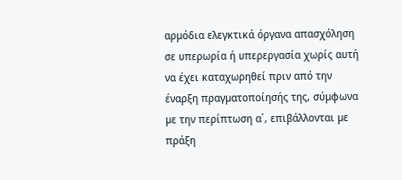αρµόδια ελεγκτικά όργανα απασχόληση σε υπερωρία ή υπερεργασία χωρίς αυτή να έχει καταχωρηθεί πριν από την έναρξη πραγµατοποίησής της, σύµφωνα µε την περίπτωση α΄, επιβάλλονται µε πράξη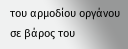του αρµοδίου οργάνου σε βάρος του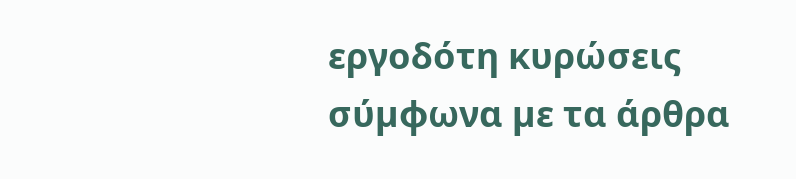εργοδότη κυρώσεις σύµφωνα µε τα άρθρα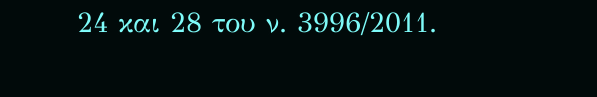24 και 28 του ν. 3996/2011.